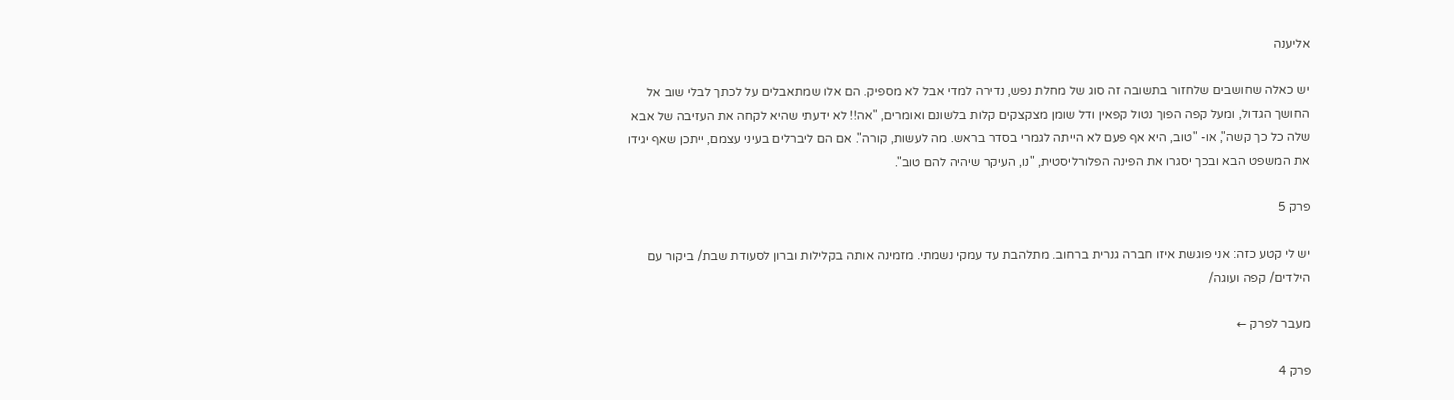אליענה

יש כאלה שחושבים שלחזור בתשובה זה סוג של מחלת נפש, נדירה למדי אבל לא מספיק. הם אלו שמתאבלים על לכתך לבלי שוב אל החושך הגדול, ומעל קפה הפוך נטול קפאין ודל שומן מצקצקים קלות בלשונם ואומרים, "אה!! לא ידעתי שהיא לקחה את העזיבה של אבא שלה כל כך קשה", או- "טוב, היא אף פעם לא הייתה לגמרי בסדר בראש. מה לעשות, קורה". אם הם ליברלים בעיני עצמם, ייתכן שאף יגידו את המשפט הבא ובכך יסגרו את הפינה הפלורליסטית, "נו, העיקר שיהיה להם טוב".

פרק 5

יש לי קטע כזה: אני פוגשת איזו חברה גנרית ברחוב. מתלהבת עד עמקי נשמתי. מזמינה אותה בקלילות וברון לסעודת שבת/ ביקור עם הילדים/ קפה ועוגה/

מעבר לפרק ←

פרק 4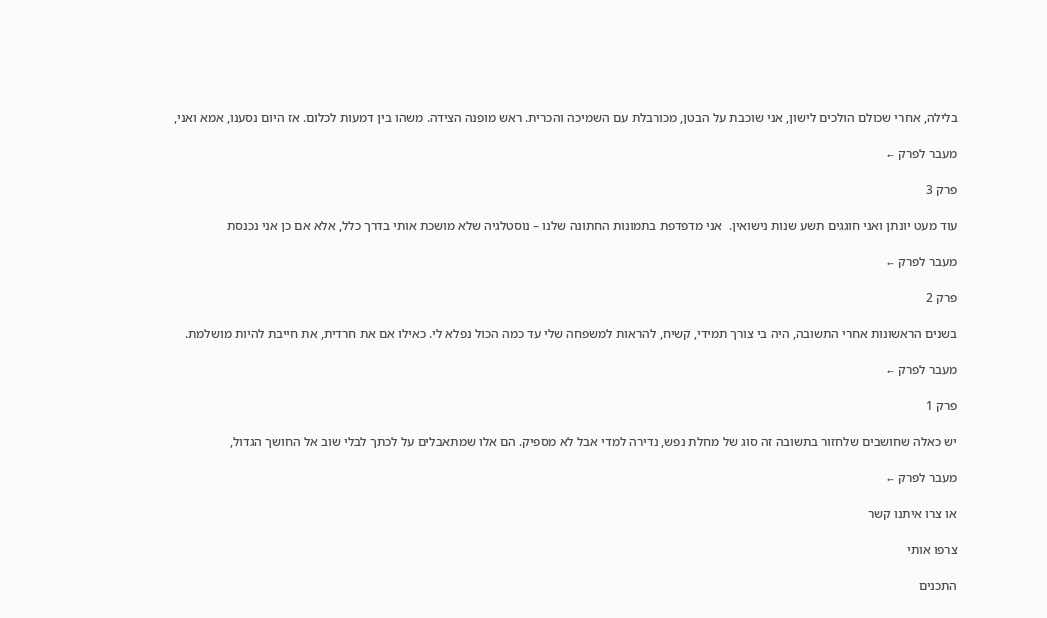בלילה, אחרי שכולם הולכים לישון, אני שוכבת על הבטן, מכורבלת עם השמיכה והכרית. ראש מופנה הצידה. משהו בין דמעות לכלום. אז היום נסענו, אמא ואני,

מעבר לפרק ←

פרק 3

עוד מעט יונתן ואני חוגגים תשע שנות נישואין.  אני מדפדפת בתמונות החתונה שלנו – נוסטלגיה שלא מושכת אותי בדרך כלל, אלא אם כן אני נכנסת

מעבר לפרק ←

פרק 2

בשנים הראשונות אחרי התשובה, היה בי צורך תמידי, קשיח, להראות למשפחה שלי עד כמה הכול נפלא לי. כאילו אם את חרדית, את חייבת להיות מושלמת.

מעבר לפרק ←

פרק 1

יש כאלה שחושבים שלחזור בתשובה זה סוג של מחלת נפש, נדירה למדי אבל לא מספיק. הם אלו שמתאבלים על לכתך לבלי שוב אל החושך הגדול,

מעבר לפרק ←

או צרו איתנו קשר

צרפו אותי

התכנים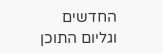החדשים
וגליום התוכן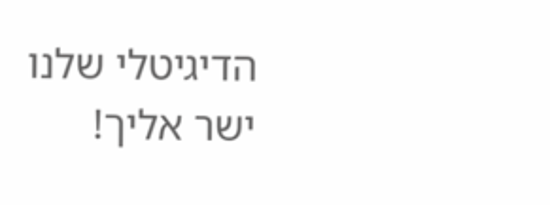הדיגיטלי שלנו
ישר אליך!